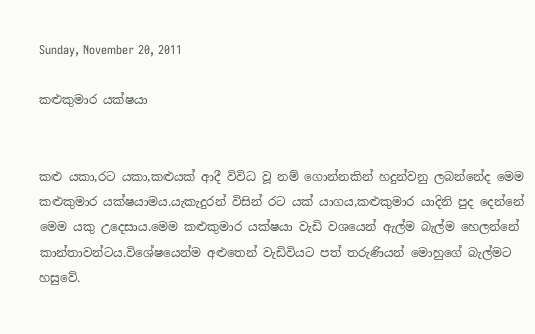Sunday, November 20, 2011

කළුකුමාර යක්ෂයා


කළු යකා,රට යකා,කළුයක් ආදී විවිධ වූ නම් ගොන්නකින් හදුන්වනු ලබන්නේද මෙම කළුකුමාර යක්ෂයාමය.යැකැදුරන් විසින් රට යක් යාගය,කළුකුමාර යාදිනි පුද දෙන්නේ මෙම යකු උදෙසාය.මෙම කළුකුමාර යක්ෂයා වැඩි වශයෙන් ඇල්ම බැල්ම හෙලන්නේ කාන්තාවන්ටය.විශේෂයෙන්ම අළුතෙන් වැඩිවියට පත් තරුණියන් මොහුගේ බැල්මට හසුවේ.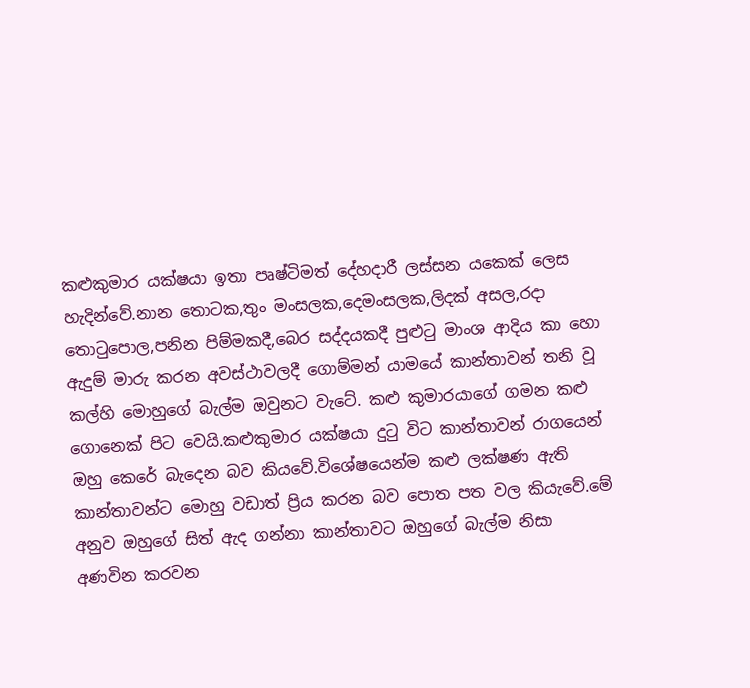කළුකුමාර යක්ෂයා ඉතා පෘෂ්ටිමත් දේහදාරී ලස්සන යකෙක් ලෙස හැදින්වේ.නාන තොටක,තුං මංසලක,දෙමංසලක,ලිදක් අසල,රදා තොටුපොල,පනින පිම්මකදී,බෙර සද්දයකදී පුළුටු මාංශ ආදිය කා හො ඇදුම් මාරු කරන අවස්ථාවලදී ගොම්මන් යාමයේ කාන්තාවන් තනි වූ කල්හි මොහුගේ බැල්ම ඔවුනට වැටේ. කළු කුමාරයාගේ ගමන කළු ගොනෙක් පිට වෙයි.කළුකුමාර යක්ෂයා දුටු විට කාන්තාවන් රාගයෙන් ඔහු කෙරේ බැදෙන බව කියවේ.විශේෂයෙන්ම කළු ලක්ෂණ ඇති කාන්තාවන්ට මොහු වඩාත් ප්‍රිය කරන බව පොත පත වල කියැවේ.මේ අනුව ඔහුගේ සිත් ඇද ගන්නා කාන්තාවට ඔහුගේ බැල්ම නිසා අණවින කරවන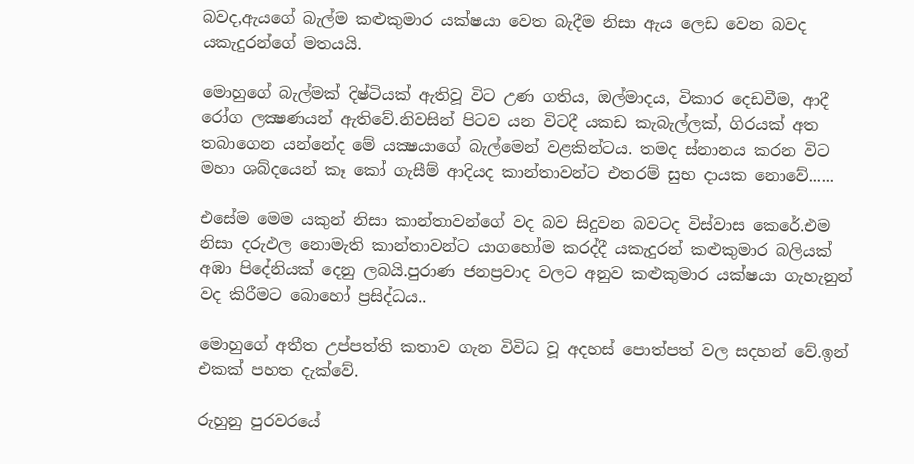බවද,ඇයගේ බැල්ම කළුකුමාර යක්ෂයා වෙත බැදීම නිසා ඇය ලෙඩ වෙන බවද යකැදුරන්ගේ මතයයි.

මොහුගේ බැල්මක්‌ දිෂ්ටියක්‌ ඇතිවූ විට උණ ගතිය, ඔල්මාදය, විකාර දෙඩවීම, ආදී රෝග ලක්‍ෂණයන් ඇතිවේ.නිවසින් පිටව යන විටදී යකඩ කැබැල්ලක්‌, ගිරයක්‌ අත තබාගෙන යන්නේද මේ යක්‍ෂයාගේ බැල්මෙන් වළකින්ටය. තමද ස්‌නානය කරන විට මහා ශබ්දයෙන් කෑ කෝ ගැසීම් ආදියද කාන්තාවන්ට එතරම් සුභ දායක නොවේ......

එසේම මෙම යකුන් නිසා කාන්තාවන්ගේ වද බව සිදුවන බවටද විස්වාස කෙරේ.එම නිසා දරුඵල නොමැති කාන්තාවන්ට යාගහෝම කරද්දී යකැදුරන් කළුකුමාර බලියක් අඹා පිදේනියක් දෙනු ලබයි.පුරාණ ජනප්‍රවාද වලට අනුව කළුකුමාර යක්ෂයා ගැහැනුන් වද කිරීමට බොහෝ ප්‍රසිද්ධය..

මොහුගේ අතීත උප්පත්ති කතාව ගැන විවිධ වූ අදහස් පොත්පත් වල සදහන් වේ.ඉන් එකක් පහත දැක්වේ.

රුහුනු පුරවරයේ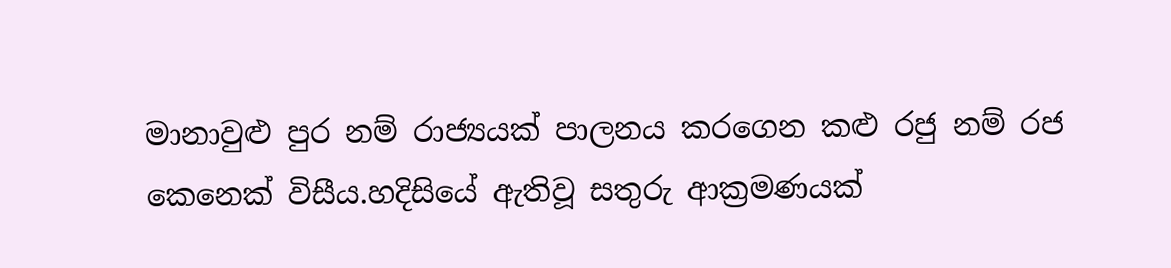මානාවුළු පුර නම් රාජ්‍යයක් පාලනය කරගෙන කළු රජු නම් රජ කෙනෙක් විසීය.හදිසියේ ඇතිවූ සතුරු ආක්‍රමණයක්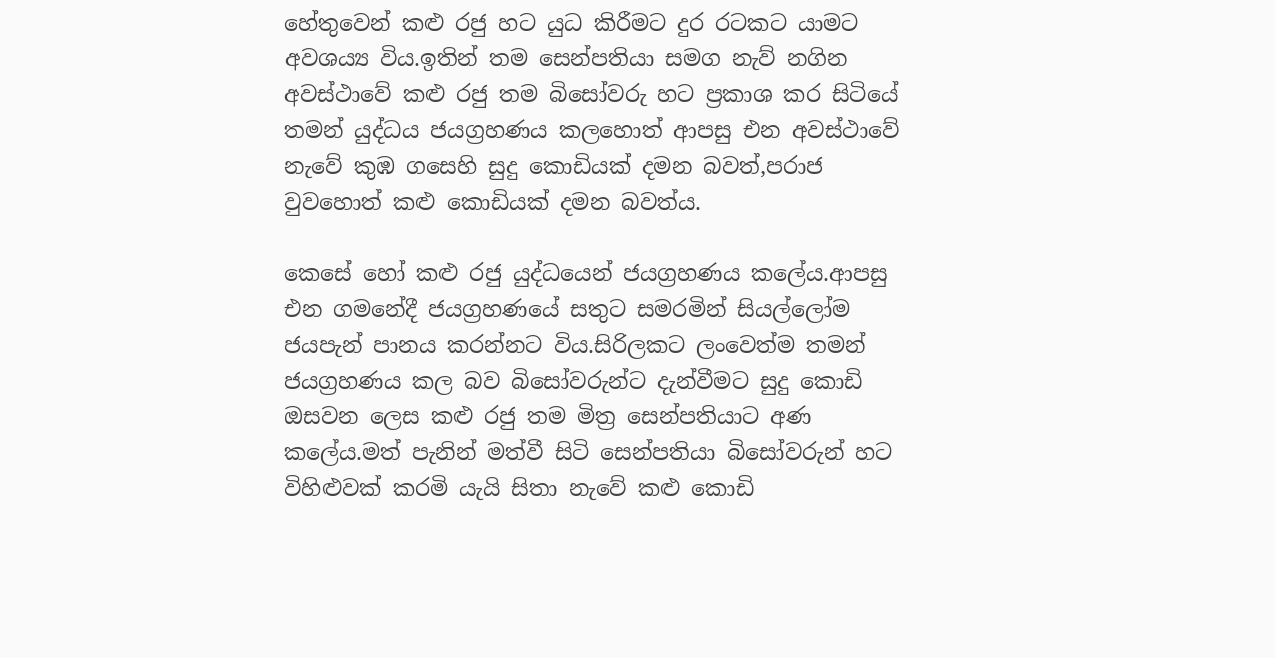හේතුවෙන් කළු රජු හට යුධ කිරීමට දුර රටකට යාමට අවශය්‍ය විය.ඉතින් තම සෙන්පතියා සමග නැව් නගින අවස්ථාවේ කළු රජු තම බිසෝවරු හට ප්‍රකාශ කර සිටියේ තමන් යුද්ධය ජයග්‍රහණය කලහොත් ආපසු එන අවස්ථාවේ නැවේ කුඹ ගසෙහි සුදු කොඩියක් දමන බවත්,පරාජ වුවහොත් කළු කොඩියක් දමන බවත්ය.

කෙසේ හෝ කළු රජු යුද්ධයෙන් ජයග්‍රහණය කලේය.ආපසු එන ගමනේදී ජයග්‍රහණයේ සතුට සමරමින් සියල්ලෝම ජයපැන් පානය කරන්නට විය.සිරිලකට ලංවෙත්ම තමන් ජයග්‍රහණය කල බව බිසෝවරුන්ට දැන්වීමට සුදු කොඩි ඔසවන ලෙස කළු රජු තම මිත්‍ර සෙන්පතියාට අණ කලේය.මත් පැනින් මත්වී සිටි සෙන්පතියා බිසෝවරුන් හට විහිළුවක් කරමි යැයි සිතා නැවේ කළු කොඩි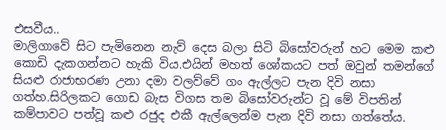එසවීය..
මාලිගාවේ සිට පැමිනෙන නැව් දෙස බලා සිටි බිසෝවරුන් හට මෙම කළු කොඩි දැකගන්නට හැකි විය.එයින් මහත් ශෝකයට පත් ඔවුන් තමන්ගේ සියළු රාජාභරණ උනා දමා වලව්වේ ගං ඇල්ලට පැන දිවි නසා ගත්හ.සිරිලකට ගොඩ බැස විගස තම බිසෝවරුන්ට වූ මේ විපතින් කම්පාවට පත්වූ කළු රජුද එකී ඇල්ලෙන්ම පැන දිවි නසා ගත්තේය.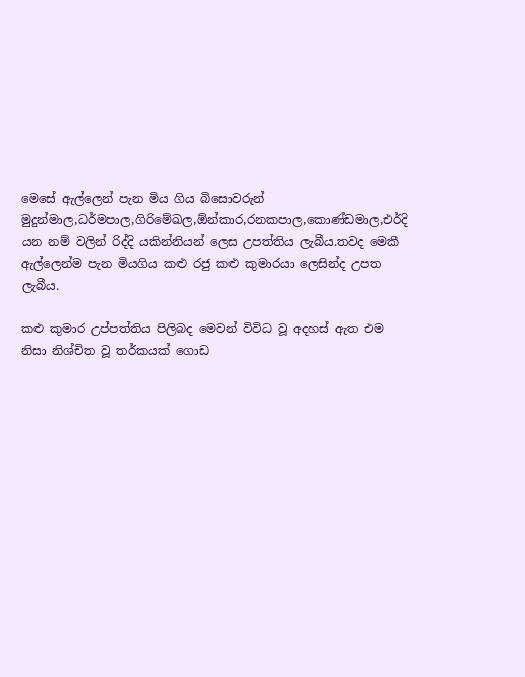මෙසේ ඇල්ලෙන් පැන මිය ගිය බිසොවරුන් මුදුන්මාල,ධර්මපාල,ගිරිමේඛල,ඕන්කාර,රනකපාල,කොණ්ඩමාල,එර්දි
යන නම් වලින් රිද්දි යකින්නියන් ලෙස උපත්තිය ලැබීය.තවද මෙකී ඇල්ලෙන්ම පැන මියගිය කළු රජු කළු කුමාරයා ලෙසින්ද උපත ලැබීය.

කළු කුමාර උප්පත්තිය පිලිබද මෙවන් විවිධ වූ අදහස් ඇත එම නිසා නිශ්චිත වූ තර්කයක් ගොඩ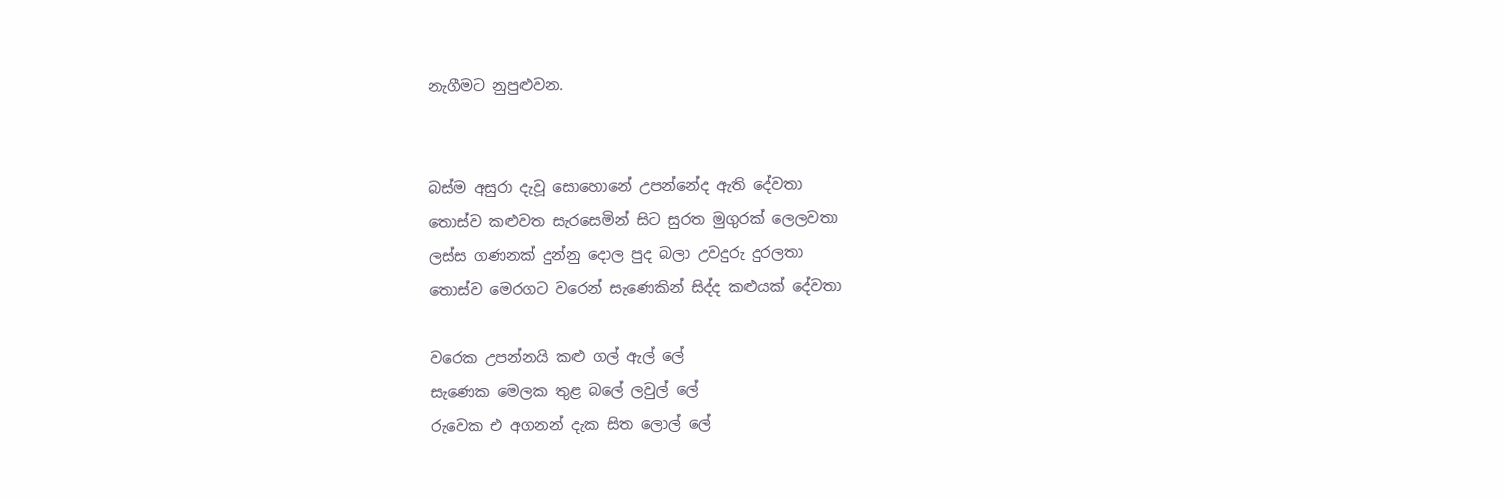නැගීමට නුපුළුවන.


බස්ම අසුරා දැවූ සොහොනේ උපන්නේද ඇති දේවතා
තොස්ව කළුවත සැරසෙමින් සිට සුරත මුගුරක් ලෙලවතා
ලස්ස ගණනක් දුන්නු දොල පුද බලා උවදුරු දුරලතා
තොස්ව මෙරගට වරෙන් සැණෙකින් සිද්ද කළුයක් දේවතා

වරෙක උපන්නයි කළු ගල් ඇල් ලේ
සැණෙක මෙලක තුළ බලේ ලවුල් ලේ
රුවෙක එ අගනන් දැක සිත ලොල් ලේ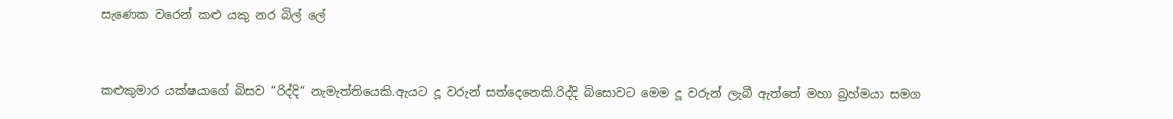සැණෙක වරෙන් කළු යකු නර බිල් ලේ


කළුකුමාර යක්ෂයාගේ බිසව “රිද්දි“ නැමැත්තියෙකි.ඇයට දූ වරුන් සත්දෙනෙකි.රිද්දි බිසොවට මෙම දූ වරුන් ලැබී ඇත්තේ මහා බ්‍රහ්මයා සමග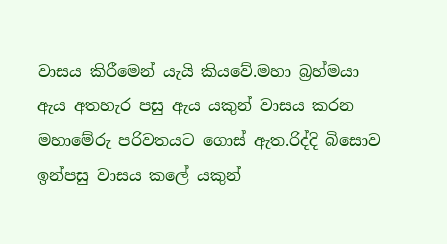වාසය කිරීමෙන් යැයි කියවේ.මහා බ්‍රහ්මයා ඇය අතහැර පසු ඇය යකුන් වාසය කරන මහාමේරු පරිවතයට ගොස් ඇත.රිද්දි බිසොව ඉන්පසු වාසය කලේ යකුන්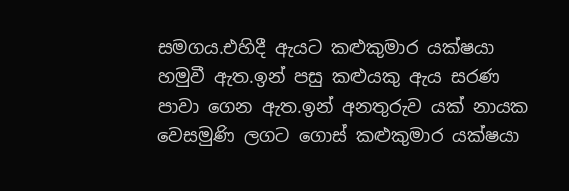සමගය.එහිදී ඇයට කළුකුමාර යක්ෂයා හමුවී ඇත.ඉන් පසු කළුයකු ඇය සරණ පාවා ගෙන ඇත.ඉන් අනතුරුව යක් නායක වෙසමුණි ලගට ගොස් කළුකුමාර යක්ෂයා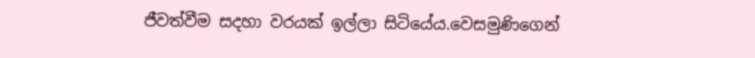ජීවත්වීම සදහා වරයක් ඉල්ලා සිටියේය.වෙසමුණිගෙන්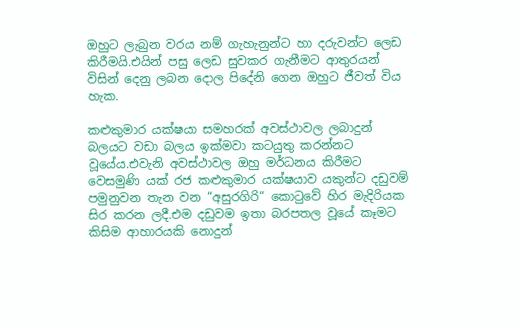ඔහුට ලැබුන වරය නම් ගැහැනුන්ට හා දරුවන්ට ලෙඩ කිරීමයි.එයින් පසු ලෙඩ සුවකර ගැනීමට ආතුරයන් විසින් දෙනු ලබන දොල පිදේනි ගෙන ඔහුට ජීවත් විය හැක.

කළුකුමාර යක්ෂයා සමහරක් අවස්ථාවල ලබාදුන් බලයට වඩා බලය ඉක්මවා කටයුතු කරන්නට වූයේය.එවැනි අවස්ථාවල ඔහු මර්ධනය කිරීමට වෙසමුණි යක් රජ කළුකුමාර යක්ෂයාව යකුන්ට දඩුවම් පමුනුවන තැන වන “අසුරගිරි“ කොටුවේ හිර මැදිරියක සිර කරන ලදී.එම දඩුවම ඉතා බරපතල වූයේ කෑමට කිසිම ආහාරයකි නොදුන්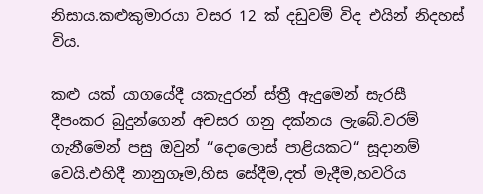නිසාය.කළුකුමාරයා වසර 12 ක් දඩුවම් විද එයින් නිදහස් විය.

කළු යක් යාගයේදී යකැදුරන් ස්ත්‍රී ඇදුමෙන් සැරසී දීපංකර බුදුන්ගෙන් අචසර ගනු දක්නය ලැබේ.වරම් ගැනීමෙන් පසු ඔවුන් “දොලොස් පාළියකට“ සූදානම් වෙයි.එහිදී නානුගෑම,හිස සේදීම,දත් මැදීම,හවරිය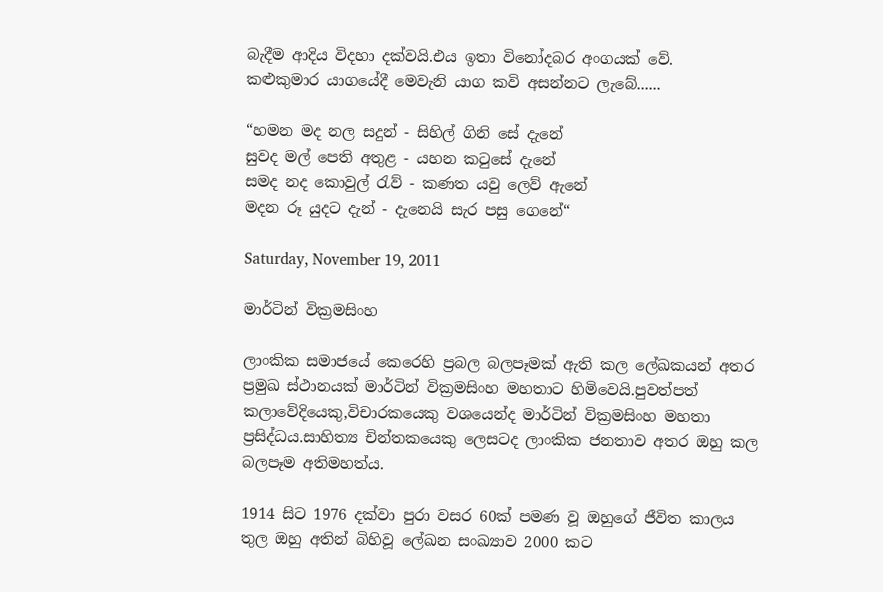බැදීම ආදිය විදහා දක්වයි.එය ඉතා විනෝදබර අංගයක් වේ.
කළුකුමාර යාගයේදී මෙවැනි යාග කවි අසන්නට ලැබේ......

“හමන මද නල සදුන් - සිහිල් ගිනි සේ දැනේ
සුවද මල් පෙති අතුළ - යහන කටුසේ දැනේ
සමද නද කොවුල් රැව් - කණත යවු ලෙව් ඇනේ
මදන රූ යුදට දැන් - දැනෙයි සැර පසු ගෙනේ“

Saturday, November 19, 2011

මාර්ටින් වික්‍රමසිංහ

ලාංකික සමාජයේ කෙරෙහි ප්‍රබල බලපෑමක් ඇති කල ලේඛකයන් අතර ප්‍රමුඛ ස්ථානයක් මාර්ටින් වික්‍රමසිංහ මහතාට හිමිවෙයි.පුවත්පත් කලාවේදියෙකු,විචාරකයෙකු වශයෙන්ද මාර්ටින් වික්‍රමසිංහ මහතා ප්‍රසිද්ධය.සාහිත්‍ය චින්තකයෙකු ලෙසටද ලාංකික ජනතාව අතර ඔහු කල බලපෑම අතිමහත්ය.

1914 සිට 1976 දක්වා පුරා වසර 60ක් පමණ වූ ඔහුගේ ජීවිත කාලය තුල ඔහු අතින් බිහිවූ ලේඛන සංඛ්‍යාව 2000 කට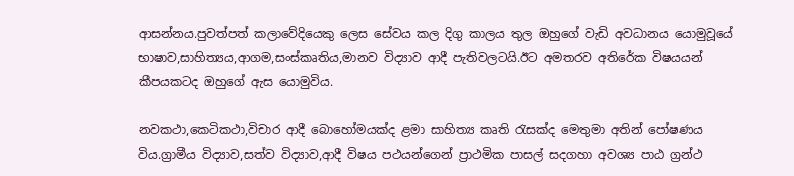ආසන්නය.පුවත්පත් කලාවේදියෙකු ලෙස සේවය කල දිගු කාලය තුල ඔහුගේ වැඩි අවධානය යොමුවූයේ භාෂාව,සාහිත්‍යය,ආගම,සංස්කෘතිය,මානව විද්‍යාව ආදී පැතිවලටයි.ඊට අමතරව අතිරේක විෂයයන් කීපයකටද ඔහුගේ ඇස යොමුවිය.

නවකථා,කෙටිකථා,විචාර ආදී බොහෝමයක්ද ළමා සාහිත්‍ය කෘති රැසක්ද මෙතුමා අතින් පෝෂණය විය.ග්‍රාමීය විද්‍යාව,සත්ව විද්‍යාව,ආදී විෂය පථයන්ගෙන් ප්‍රාථමික පාසල් සදගහා අවශ්‍ය පාඨ ග්‍රන්ථ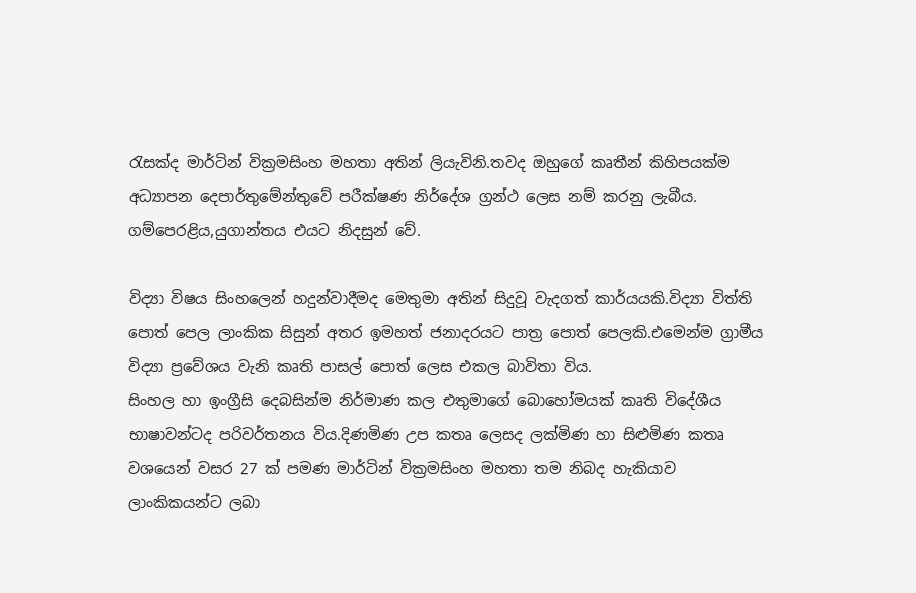රැසක්ද මාර්ටින් වික්‍රමසිංහ මහතා අතින් ලියැවිනි.තවද ඔහුගේ කෘතීන් කිහිපයක්ම අධ්‍යාපන දෙපාර්තුමේන්තුවේ පරීක්ෂණ නිර්දේශ ග්‍රන්ථ ලෙස නම් කරනු ලැබීය. ගම්පෙරළිය,යුගාන්තය එයට නිදසුන් වේ.

විද්‍යා විෂය සිංහලෙන් හදුන්වාදීමද මෙතුමා අතින් සිදුවූ වැදගත් කාර්යයකි.විද්‍යා විත්ති පොත් පෙල ලාංකික සිසුන් අතර ඉමහත් ජනාදරයට පාත්‍ර පොත් පෙලකි.එමෙන්ම ග්‍රාමීය විද්‍යා ප්‍රවේශය වැනි කෘති පාසල් පොත් ලෙස එකල බාවිතා විය.
සිංහල හා ඉංග්‍රීසි දෙබසින්ම නිර්මාණ කල එතුමාගේ බොහෝමයක් කෘති විදේශීය භාෂාවන්ටද පරිවර්තනය විය.දිණමිණ උප කතෘ ලෙසද ලක්මිණ හා සිළුමිණ කතෘ වශයෙන් වසර 27 ක් පමණ මාර්ටින් වික්‍රමසිංහ මහතා තම නිබද හැකියාව ලාංකිකයන්ට ලබා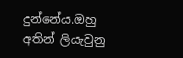දුන්නේය.ඔහු අතින් ලියැවුනු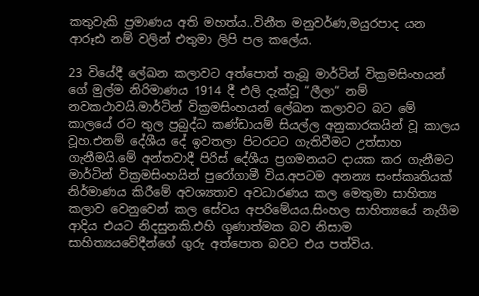කතුවැකි ප්‍රමාණය අති මහත්ය..විනීත මනුවර්ණ,මයුරපාද යන ආරූඪ නම් වලින් එතුමා ලිපි පල කලේය.

23 වියේදී ලේඛන කලාවට අත්පොත් තැබූ මාර්ටින් වික්‍රමසිංහයන් ගේ මුල්ම නිරිමාණය 1914 දී එලි දැක්වූ “ලීලා“ නම් නවකථාවයි.මාර්ටින් වික්‍රමසිංහයන් ලේඛන කලාවට බට මේ කාලයේ රට තුල ප්‍රබුද්ධ කණ්ඩායම් සියල්ල අනුකාරකයින් වූ කාලය වූහ.එනම් දේශීය දේ ඉවතලා පිටරටට ගැතිවීමට උත්සාහ ගැනීමයි.මේ අන්තවාදී පිරිස් දේශීය ප්‍රගමනයට දායක කර ගැනීමට මාර්ටින් වික්‍රමසිංහයින් පුරෝගාමී විය.අපටම අනන්‍ය සංස්කෘතියක් නිර්මාණය කිරීමේ අවශ්‍යතාව අවධාරණය කල මෙතුමා සාහිත්‍ය කලාව වෙනුවෙන් කල සේවය අපරිමේයය.සිංහල සාහිත්‍ය‍යේ නැගීම ආදිය එයට නිදසුනකි.එහි ගුණාත්මක බව නිසාම සාහිත්‍යයවේදීන්ගේ ගුරු අත්පොත බවට එය පත්විය.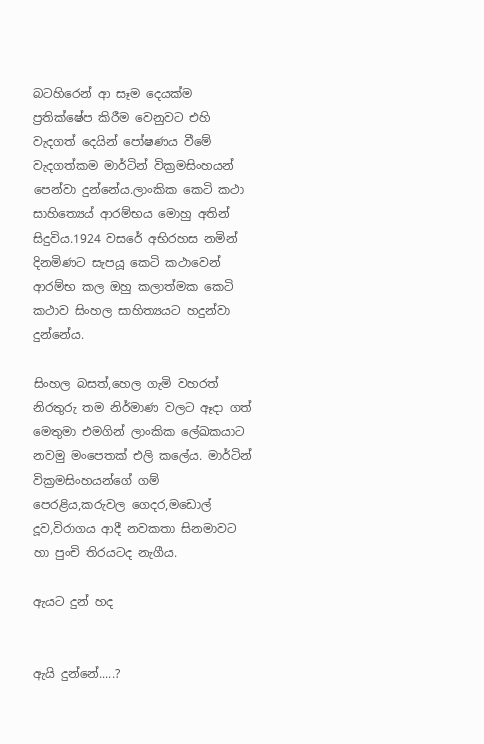බටහිරෙන් ආ සෑම දෙයක්ම ප්‍රතික්ෂේප කිරීම වෙනුවට එහි වැදගත් දෙයින් පෝෂණය වීමේ වැදගත්කම මාර්ටින් වික්‍රමසිංහයන් පෙන්වා දුන්නේය.ලාංකික කෙටි කථා සාහිත්‍යෙය් ආරම්භය මොහු අතින් සිදුවිය.1924 වසරේ අභිරහස නමින් දිනමිණට සැපයූ කෙටි කථාවෙන් ආරම්භ කල ඔහු කලාත්මක කෙටි කථාව සිංහල සාහිත්‍යයට හදුන්වා දුන්නේය.

සිංහල බසත්,හෙල ගැමි වහරත් නිරතුරු තම නිර්මාණ වලට ඈදා ගත් මෙතුමා එමගින් ලාංකික ලේඛකයාට නවමු මංපෙතක් එලි කලේය. මාර්ටින් වික්‍රමසිංහයන්ගේ ගම් පෙරළිය,කරුවල ගෙදර,මඩොල් දූව,විරාගය ආදී නවකතා සිනමාවට හා පුංචි තිරයටද නැගීය.

ඇයට දුන් හද


ඇයි දුන්නේ.....?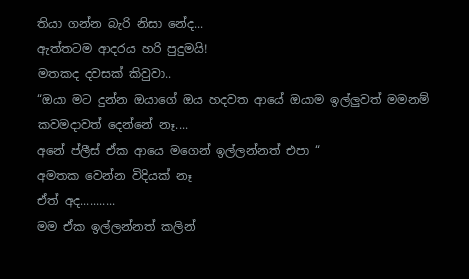තියා ගන්න බැරි නිසා නේද...
ඇත්තටම ආදරය හරි පුදුමයි!
මතකද දවසක් කිවුවා..
“ඔයා මට දුන්න ඔයාගේ ඔය හදවත ආයේ ඔයාම ඉල්ලුවත් මමනම් කවමදාවත් දෙන්නේ නෑ....
අනේ ප්ලීස් ඒක ආයෙ මගෙන් ඉල්ලන්නත් එපා “
අමතක වෙන්න විදියක් නෑ
ඒත් අද...........
මම ඒක ඉල්ලන්නත් කලින්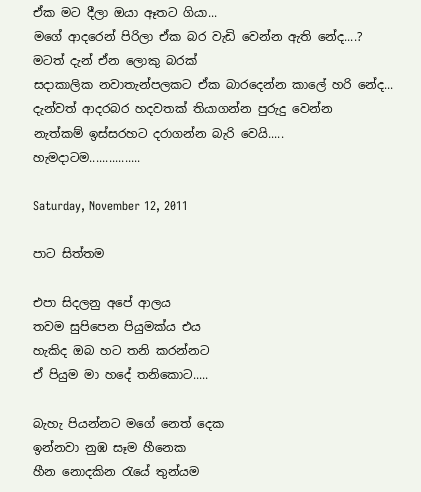ඒක මට දීලා ඔයා ඈතට ගියා...
මගේ ආදරෙන් පිරිලා ඒක බර වැඩි වෙන්න ඇති නේද....?
මටත් දැන් ඒන ලොකු බරක්
සදාකාලික නවාතැන්පලකට ඒක බාරදෙන්න කාලේ හරි නේද...
දැන්වත් ආදරබර හදවතක් තියාගන්න පුරුදු වෙන්න
නැත්කම් ඉස්සරහට දරාගන්න බැරි වෙයි.....
හැමදාටම................

Saturday, November 12, 2011

පාට සිත්තම

එපා සිදලනු අපේ ආලය
තවම සුපිපෙන පියුමක්ය එය
හැකිද ඔබ හට තනි කරන්නට
ඒ පියුම මා හදේ තනිකොට.....

බැහැ පියන්නට මගේ නෙත් දෙක
ඉන්නවා නුඹ සෑම හීනෙක
හීන නොදකින රැයේ තුන්යම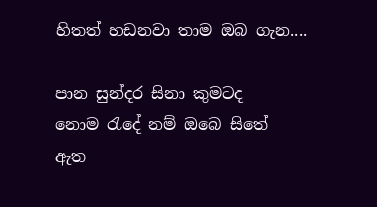හිතත් හඩනවා තාම ඔබ ගැන....

පාන සුන්දර සිනා කුමටද
නොම රැදේ නම් ඔබෙ සිතේ
ඇත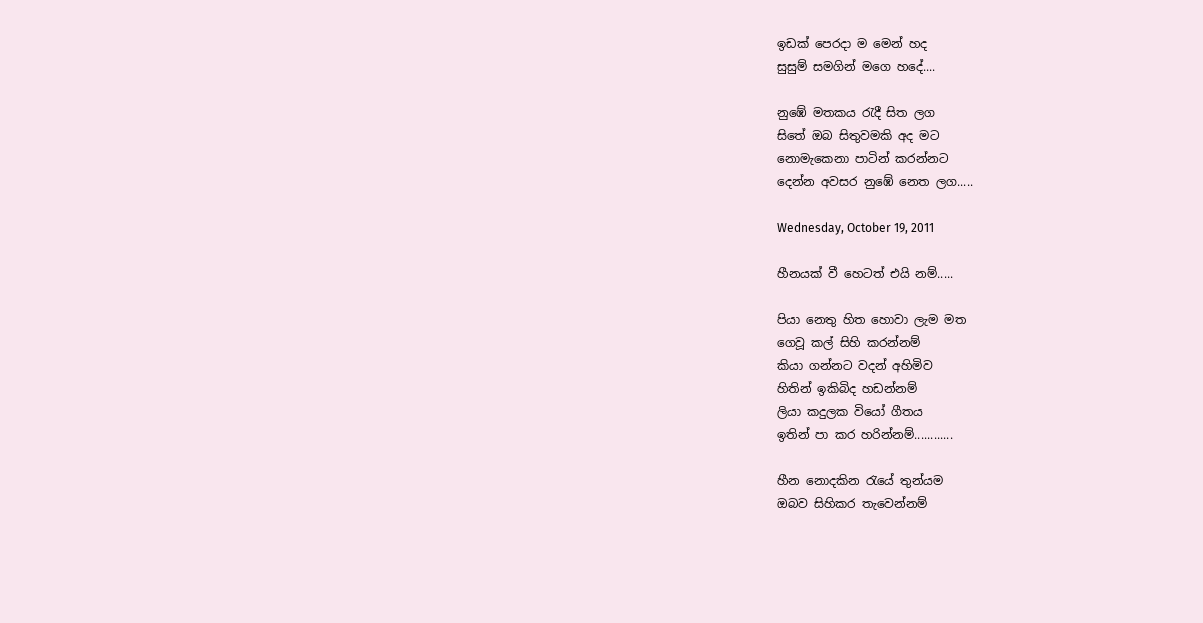ඉඩක් පෙරදා ම මෙන් හද
සුසුම් සමගින් මගෙ හදේ....

නුඹේ මතකය රැදී සිත ලග
සිතේ ඔබ සිතුවමකි අද මට
නොමැකෙනා පාටින් කරන්නට
දෙන්න අවසර නුඹේ නෙත ලග.....

Wednesday, October 19, 2011

හීනයක් වී හෙටත් එයි නම්.....

පියා නෙතු හිත හොවා ලැම මත
ගෙවූ කල් සිහි කරන්නම්
කියා ගන්නට වදන් අහිමිව
හිතින් ඉකිබිද හඩන්නම්
ලියා කදුලක වියෝ ගීතය
ඉතින් පා කර හරින්නම්............

හීන නොදකින රැයේ තුන්යම
ඔබව සිහිකර තැවෙන්නම්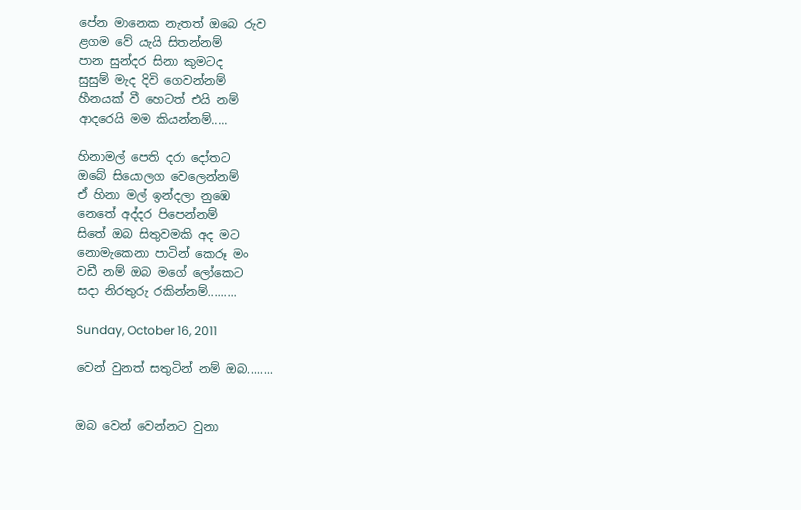පේන මානෙක නැතත් ඔබෙ රුව
ළගම වේ යැයි සිතන්නම්
පාන සුන්දර සිනා කුමටද
සුසුම් මැද දිවි ගෙවන්නම්
හීනයක් වී හෙටත් එයි නම්
ආදරෙයි මම කියන්නම්.....

හිනාමල් පෙති දරා දෝතට
ඔබේ සියොලග වෙලෙන්නම්
ඒ හිනා මල් ඉන්දලා නුඹෙ
නෙතේ අද්දර පිපෙන්නම්
සිතේ ඔබ සිතුවමකි අද මට
නොමැකෙනා පාටින් කෙරූ මං
වඩී නම් ඔබ මගේ ලෝකෙට
සදා නිරතුරු රකින්නම්.........

Sunday, October 16, 2011

වෙන් වුනත් සතුටින් නම් ඔබ........


ඔබ වෙන් වෙන්නට වුනා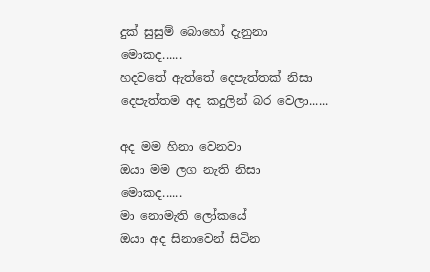දුක් සුසුම් බොහෝ දැනුනා
මොකද......
හදවතේ ඇත්තේ දෙපැත්තක් නිසා
දෙපැත්තම අද කදුලින් බර වෙලා......

අද මම හිනා වෙනවා
ඔයා මම ලග නැති නිසා
මොකද......
මා නොමැති ලෝකයේ
ඔයා අද සිනාවෙන් සිටින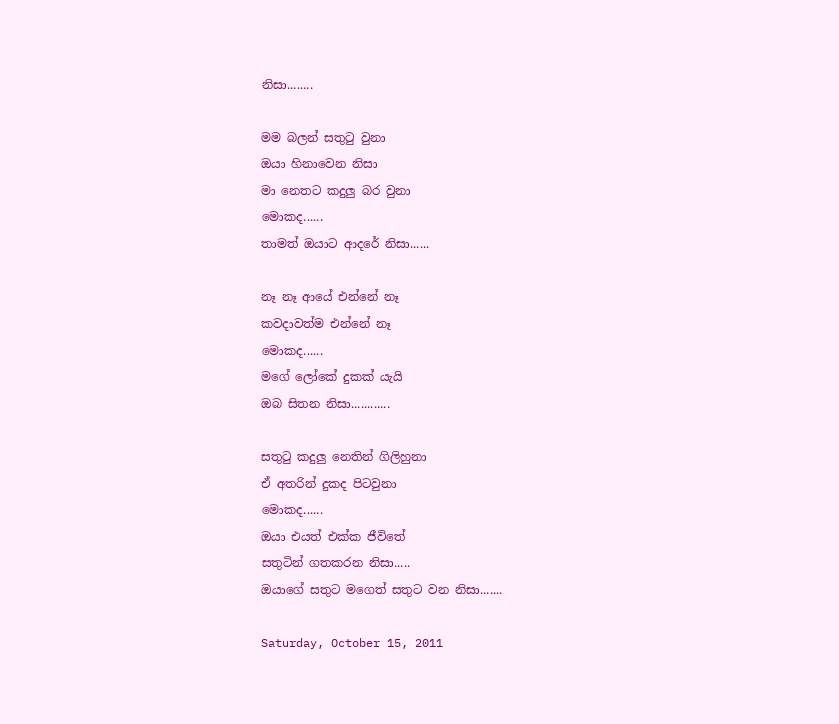නිසා........

මම බලන් සතුටු වුනා
ඔයා හිනාවෙන නිසා
මා නෙතට කදුලු බර වුනා
මොකද......
තාමත් ඔයාට ආදරේ නිසා......

නෑ නෑ ආයේ එන්නේ නෑ
කවදාවත්ම එන්නේ නෑ
මොකද......
මගේ ලෝකේ දුකක් යැයි
ඔබ සිතන නිසා............

සතුටු කදුලු නෙතින් ගිලිහුනා
ඒ අතරින් දුකද පිටවුනා
මොකද......
ඔයා එයත් එක්ක ජීවිතේ
සතුටින් ගතකරන නිසා.....
ඔයාගේ සතුට මගෙත් සතුට වන නිසා.......

Saturday, October 15, 2011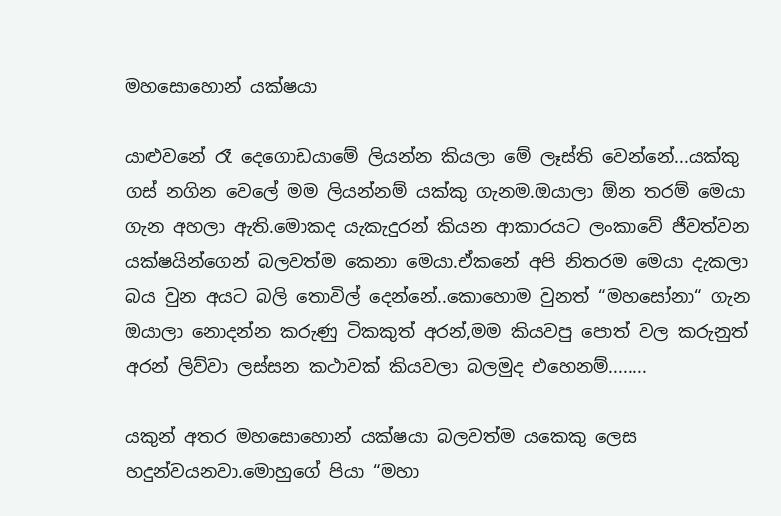මහසොහොන් යක්ෂයා

යාළුවනේ රෑ දෙගොඩයාමේ ලියන්න කියලා මේ ලෑස්ති වෙන්නේ...යක්කු ගස් නගින වෙලේ මම ලියන්නම් යක්කු ගැනම.ඔයාලා ඕන තරම් මෙයා ගැන අහලා ඇති.මොකද යැකැදුරන් කියන ආකාරයට ලංකාවේ ජීවත්වන යක්ෂයින්ගෙන් බලවත්ම කෙනා මෙයා.ඒකනේ අපි නිතරම මෙයා දැකලා බය වුන අයට බලි තොවිල් දෙන්නේ..කොහොම වුනත් “මහසෝනා“ ගැන ඔයාලා නොදන්න කරුණු ටිකකුත් අරන්,මම කියවපු පොත් වල කරුනුත් අරන් ලිව්වා ලස්සන කථාවක් කියවලා බලමුද එහෙනම්........

යකුන් අතර මහසොහොන් යක්ෂයා බලවත්ම යකෙකු ලෙස හදුන්වයනවා.මොහුගේ පියා “මහා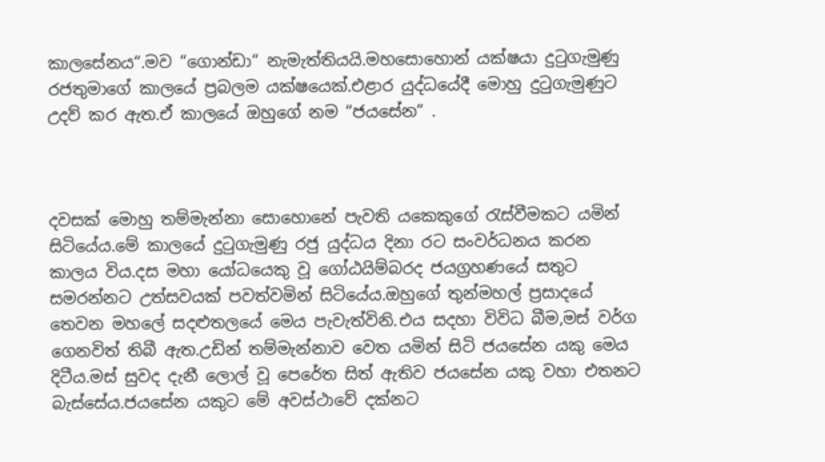කාලසේනය“.මව “ගොන්ඩා“ නැමැත්තියයි.මහසොහොන් යක්ෂයා දුටුගැමුණු රජතුමාගේ කාලයේ ප්‍රබලම යක්ෂයෙක්.එළාර යුද්ධයේදී මොහු දුටුගැමුණුට උදව් කර ඇත.ඒ කාලයේ ඔහුගේ නම “ජයසේන“ .



දවසක් මොහු තම්මැන්නා සොහොනේ පැවති යකෙකුගේ රැස්වීමකට යමින් සිටියේය.මේ කාලයේ දුටුගැමුණු රජු යුද්ධය දිනා රට සංවර්ධනය කරන කාලය විය.දස මහා යෝධයෙකු වූ ගෝඨයිම්බරද ජයග්‍රහණයේ සතුට සමරන්නට උත්සවයක් පවත්වමින් සිටියේය.ඔහුගේ තුන්මහල් ප්‍රසාදයේ තෙවන මහලේ සදළුතලයේ මෙය පැවැත්විනි.එය සදහා විවිධ බීම,මස් වර්ග ගෙනවිත් තිබී ඇත.උඩින් තම්මැන්නාව වෙත යමින් සිටි ජයසේන යකු මෙය දිටීය.මස් සුවද දැනී ලොල් වූ පෙරේත සිත් ඇතිව ජයසේන යකු වහා එතනට බැස්සේය.ජයසේන යකුට මේ අවස්ථාවේ දක්නට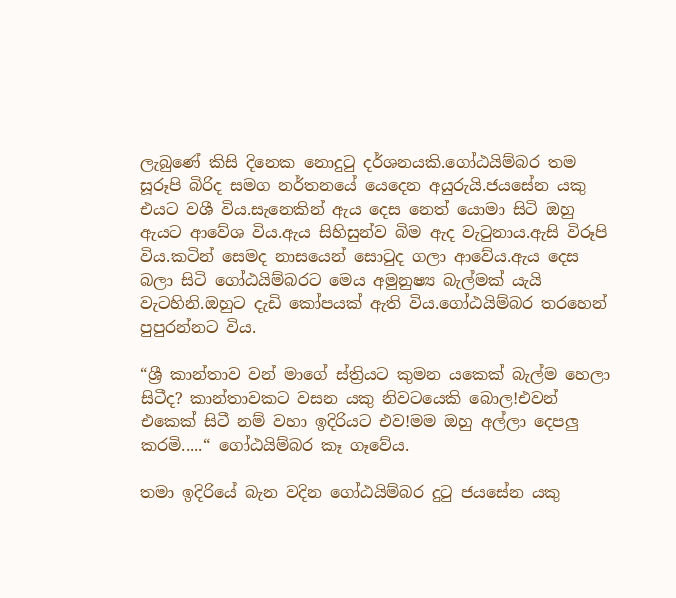ලැබුණේ කිසි දිනෙක නොදුටු දර්ශනයකි.ගෝඨයිම්බර තම සූරූපි බිරිද සමග නර්තනයේ යෙදෙන අයුරුයි.ජයසේන යකු එයට වශී විය.සැනෙකින් ඇය දෙස නෙත් යොමා සිටි ඔහු ඇයට ආවේශ විය.ඇය සිහිසුන්ව බිම ඇද වැටුනාය.ඇසි විරූපි විය.කටින් සෙමද නාසයෙන් සොටුද ගලා ආවේය.ඇය දෙස බලා සිටි ගෝඨයිම්බරට මෙය අමුනුෂ්‍ය බැල්මක් යැයි වැටහිනි.ඔහුට දැඩි කෝපයක් ඇති විය.ගෝඨයිම්බර තරහෙන් පුපුරන්නට විය.

“ශ්‍රී කාන්තාව වන් මාගේ ස්ත්‍රියට කුමන යකෙක් බැල්ම හෙලා සිටීද? කාන්තාවකට වසන යකු නිවටයෙකි බොල!එවන් එකෙක් සිටී නම් වහා ඉදිරියට එව!මම ඔහු අල්ලා දෙපලු කරමි.....“ ගෝඨයිම්බර කෑ ගෑවේය.

තමා ඉදිරියේ බැන වදින ගෝඨයිම්බර දුටු ජයසේන යකු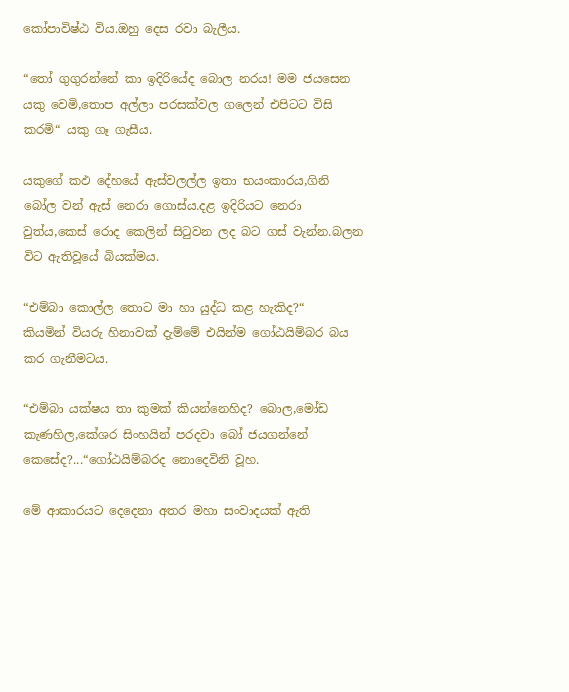කෝපාවිෂ්ඨ විය.ඔහු දෙස රවා බැලීය.

“තෝ ගුගුරන්නේ කා ඉදිරියේද බොල නරය! මම ජයසෙන යකු වෙමි,තොප අල්ලා පරසක්වල ගලෙන් එපිටට විසි කරමි“ යකු ගෑ ගැසීය.

යකුගේ කඵ දේහයේ ඇස්වලල්ල ඉතා භයංකාරය,ගිනි බෝල වන් ඇස් නෙරා ගොස්ය.දළ ඉදිරියට නෙරා වුත්ය,කෙස් රොද කෙලින් සිටුවන ලද බට ගස් වැන්න.බලන විට ඇතිවූයේ බියක්මය.

“එම්බා කොල්ල තොට මා හා යුද්ධ කළ හැකිද?“
කියමින් වියරු හිනාවක් දැම්මේ එයින්ම ගෝඨයිම්බර බය කර ගැනීමටය.

“එම්බා යක්ෂය තා කුමක් කියන්නෙහිද? බොල,මෝඩ කැණහිල,කේශර සිංහයින් පරදවා බෝ ජයගන්නේ කෙසේද?...“ගෝඨයිම්බරද නොදෙවිනි වූහ.

මේ ආකාරයට දෙදෙනා අතර මහා සංවාදයක් ඇති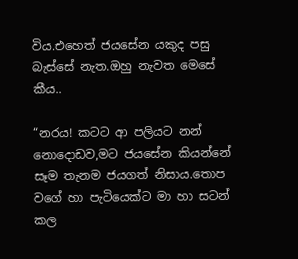විය.එහෙත් ජයසේන යකුද පසු බැස්සේ නැත.ඔහු නැවත මෙසේ කීය..

“නරය! කටට ආ පලියට නන් නොදොඩව,මට ජයසේන කියන්නේ සෑම තැනම ජයගත් නිසාය.තොප වගේ හා පැටියෙක්ට මා හා සටන් කල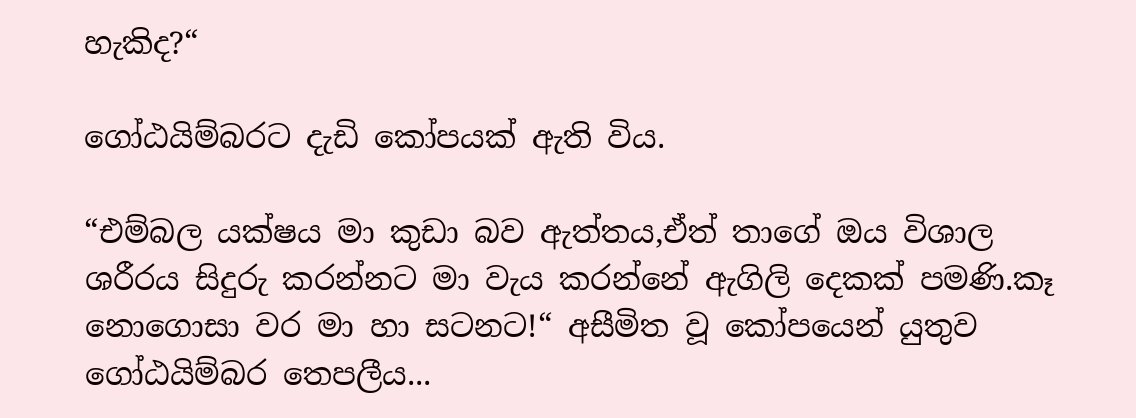හැකිද?“

ගෝඨයිම්බරට දැඩි කෝපයක් ඇති විය.

“එම්බල යක්ෂය මා කුඩා බව ඇත්තය,ඒත් තාගේ ඔය විශාල ශරීරය සිදුරු කරන්නට මා වැය කරන්නේ ඇගිලි දෙකක් පමණි.කෑ නොගොසා වර මා හා සටනට!“ අසීමිත වූ කෝපයෙන් යුතුව ගෝඨයිම්බර තෙපලීය...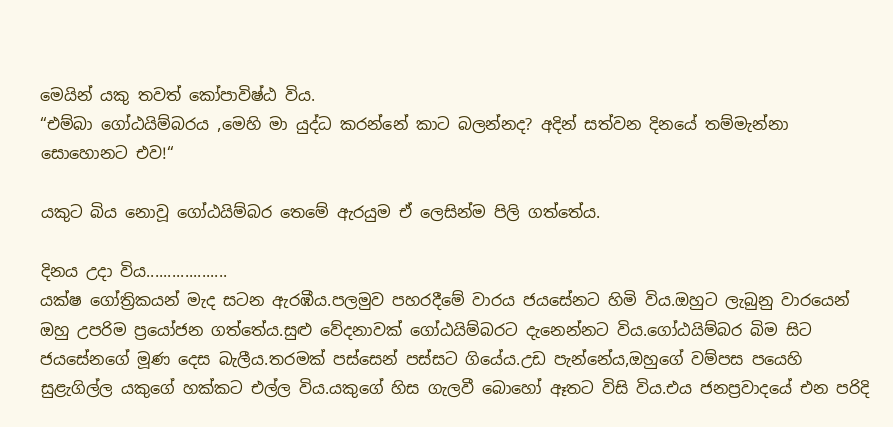මෙයින් යකු තවත් කෝපාවිෂ්ඨ විය.
“එම්බා ගෝඨයිම්බරය ,මෙහි මා යුද්ධ කරන්නේ කාට බලන්නද? අදින් සත්වන දිනයේ තම්මැන්නා සොහොනට එව!“

යකුට බිය නොවූ ගෝඨයිම්බර තෙමේ ඇරයුම ඒ ලෙසින්ම පිලි ගත්තේය.

දිනය උදා විය...................
යක්ෂ ගෝත්‍රිකයන් මැද සටන ඇරඹීය.පලමුව පහරදීමේ වාරය ජයසේනට හිමි විය.ඔහුට ලැබුනු වාරයෙන් ඔහු උපරිම ප්‍රයෝජන ගත්තේය.සුළු වේදනාවක් ගෝඨයිම්බරට දැනෙන්නට විය.ගෝඨයිම්බර බිම සිට ජයසේනගේ මූණ දෙස බැලීය.තරමක් පස්සෙන් පස්සට ගියේය.උඩ පැන්නේය,ඔහුගේ වම්පස පයෙහි සුළැගිල්ල යකුගේ හක්කට එල්ල විය.යකුගේ හිස ගැලවී බොහෝ ඈතට විසි විය.එය ජනප්‍රවාදයේ එන පරිදි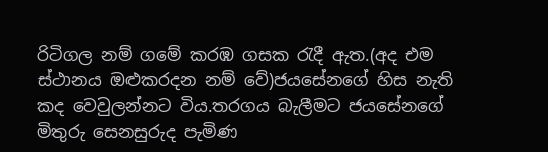රිටිගල නම් ගමේ කරඹ ගසක රැදී ඇත.(අද එම ස්ථානය ඔළුකරදන නම් වේ)ජයසේනගේ හිස නැති කද වෙවුලන්නට විය.තරගය බැලීමට ජයසේනගේ මිතුරු සෙනසුරුද පැමිණ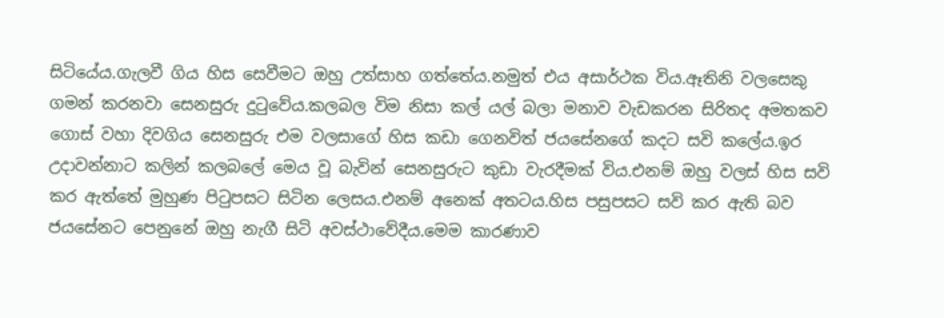සිටියේය.ගැලවී ගිය හිස සෙවීමට ඔහු උත්සාහ ගත්තේය.නමුත් එය අසාර්ථක විය.ඈතිනි වලසෙකු ගමන් කරනවා සෙනසුරු දුටුවේය.කලබල විම නිසා කල් යල් බලා මනාව වැඩකරන සිරිතද අමතකව ගොස් වහා දිවගිය සෙනසුරු එම වලසාගේ හිස කඩා ගෙනවිත් ජයසේනගේ කදට සවි කලේය.ඉර උදාවන්නාට කලින් කලබලේ මෙය වූ බැවින් සෙනසුරුට කුඩා වැරදීමක් විය.එනම් ඔහු වලස් හිස සවි කර ඇත්තේ මුහුණ පිටුපසට සිටින ලෙසය.එනම් අනෙක් අතටය.හිස පසුපසට සවි කර ඇති බව ජයසේනට පෙනුනේ ඔහු නැගී සිටි අවස්ථාවේදීය.මෙම කාරණාව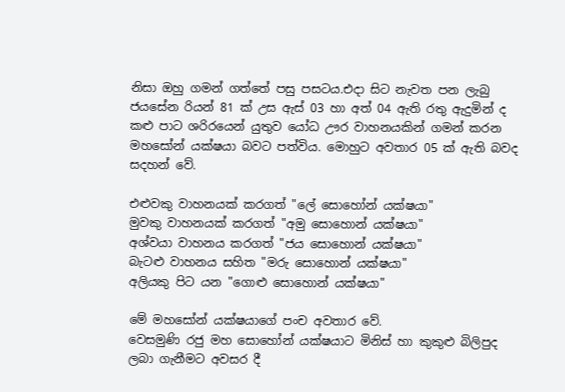නිසා ඔහු ගමන් ගත්තේ පසු පසටය.එදා සිට නැවත පන ලැබු ජයසේන රියන් 81 ක් උස ඇස් 03 හා අත් 04 ඇති රතු ඇදුමින් ද කළු පාට ශරිරයෙන් යුතුව යෝධ ඌර වාහනයකින් ගමන් කරන මහසෝන් යක්ෂයා බවට පත්විය. මොහුට අවතාර 05 ක් ඇති බවද සදහන් වේ.

එළුවකු වාහනයක් කරගත් "ලේ සොහෝන් යක්ෂයා"
මුවකු වාහනයක් කරගත් "අමු සොහොන් යක්ෂයා"
අශ්වයා වාහනය කරගත් "ජය සොහොන් යක්ෂයා"
බැටළු වාහනය සහිත "මරු සොහොන් යක්ෂයා"
අලියකු පිට යන "ගොළු සොහොන් යක්ෂයා"

මේ මහසෝන් යක්ෂයාගේ පංච අවතාර වේ.
වෙසමුණි රජු මහ සොහෝන් යක්ෂයාට මිනිස් හා කුකුළු බිලිපුද ලබා ගැනීමට අවසර දී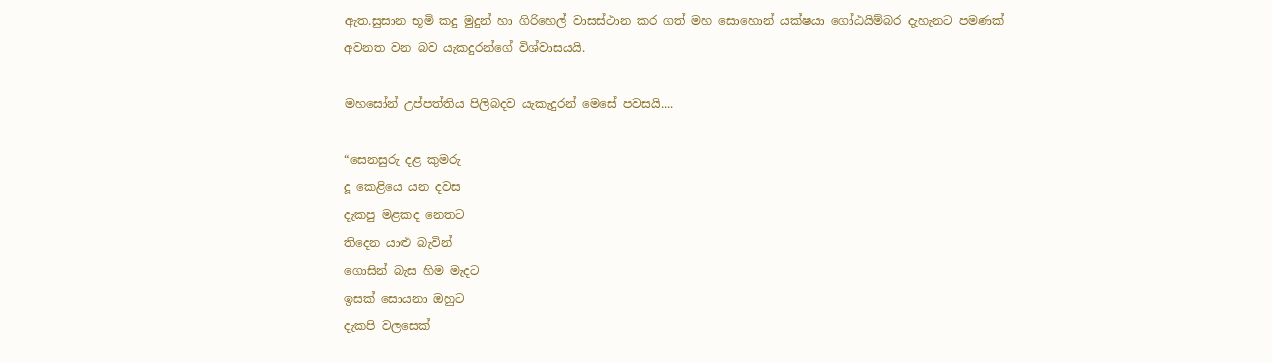ඇත.සුසාන භූමි කදු මුදුන් හා ගිරිහෙල් වාසස්ථාන කර ගත් මහ සොහොන් යක්ෂයා ගෝඨයිම්බර දැහැනට පමණක් අවනත වන බව යැකදුරන්ගේ විශ්වාසයයි.

මහසෝන් උප්පත්තිය පිලිබදව යැකැදුරන් මෙසේ පවසයි....

“සෙනසුරු දළ කුමරු
දූ කෙළියෙ යන දවස
දැකපු මළකද නෙතට
තිදෙන යාළු බැවින්
ගොසින් බැස හිම මැදට
ඉසක් සොයනා ඔහුට
දැකපි වලසෙක්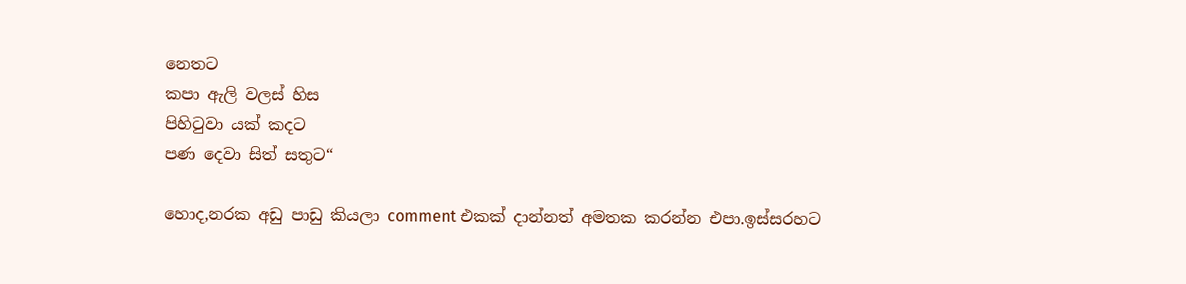නෙතට
කපා ඇලි වලස් හිස
පිහිටුවා යක් කදට
පණ දෙවා සිත් සතුට“

හොද,නරක අඩු පාඩු කියලා comment එකක් දාන්නත් අමතක කරන්න එපා.ඉස්සරහට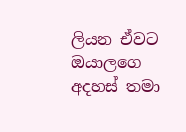ලියන ඒවට ඔයාලගෙ අදහස් තමා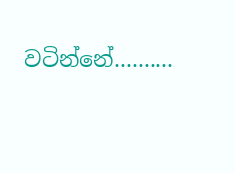වටින්නේ..........